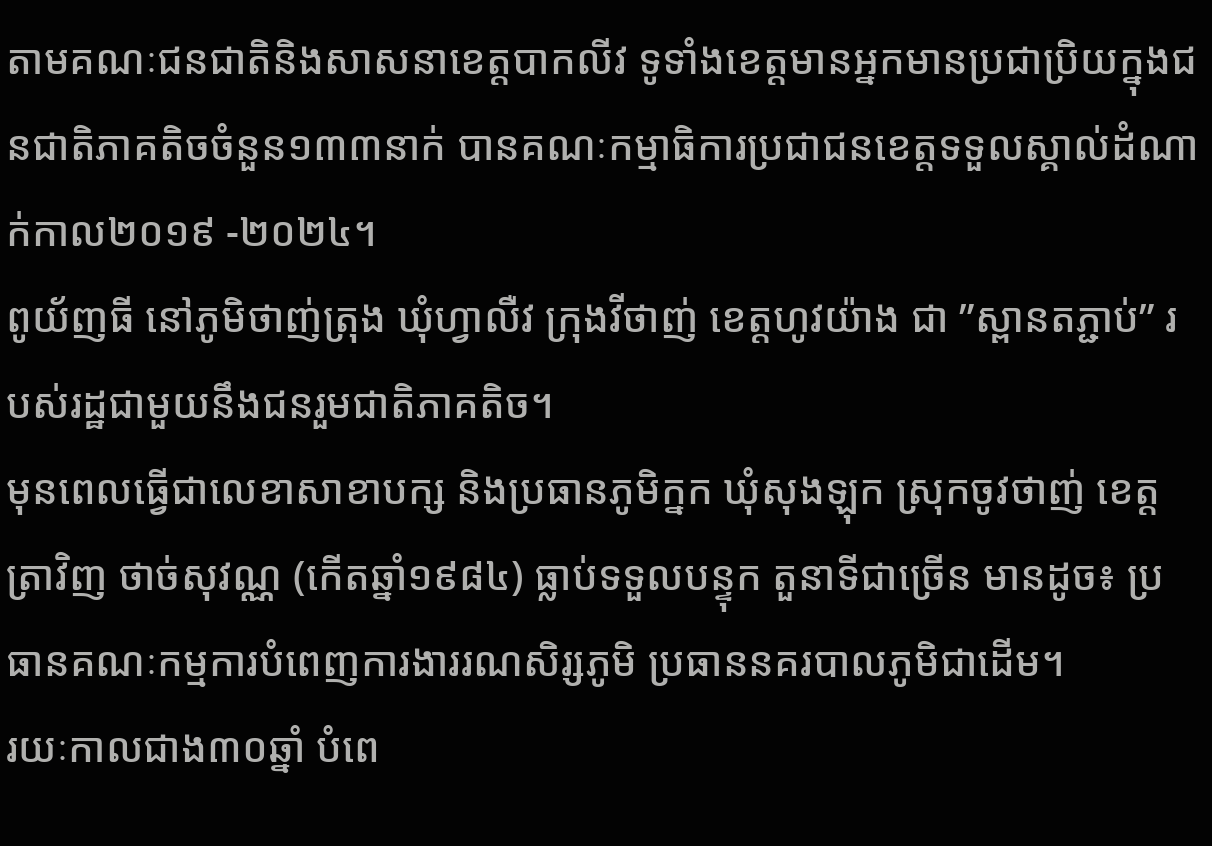តាមគណៈជនជាតិនិងសាសនាខេត្តបាកលីវ ទូទាំងខេត្តមានអ្នកមានប្រជាប្រិយក្នុងជនជាតិភាគតិចចំនួន១៣៣នាក់ បានគណៈកម្មាធិការប្រជាជនខេត្តទទួលស្គាល់ដំណាក់កាល២០១៩ -២០២៤។
ពូយ័ញធី នៅភូមិថាញ់ត្រុង ឃុំហ្វាលឺវ ក្រុងវីថាញ់ ខេត្តហូវយ៉ាង ជា ”ស្ពានតភ្ជាប់” របស់រដ្ឋជាមួយនឹងជនរួមជាតិភាគតិច។
មុនពេលធ្វើជាលេខាសាខាបក្ស និងប្រធានភូមិក្នក ឃុំសុងឡុក ស្រុកចូវថាញ់ ខេត្តត្រាវិញ ថាច់សុវណ្ណ (កើតឆ្នាំ១៩៨៤) ធ្លាប់ទទួលបន្ទុក តួនាទីជាច្រើន មានដូច៖ ប្រធានគណៈកម្មការបំពេញការងាររណសិរ្សភូមិ ប្រធាននគរបាលភូមិជាដើម។
រយៈកាលជាង៣០ឆ្នាំ បំពេ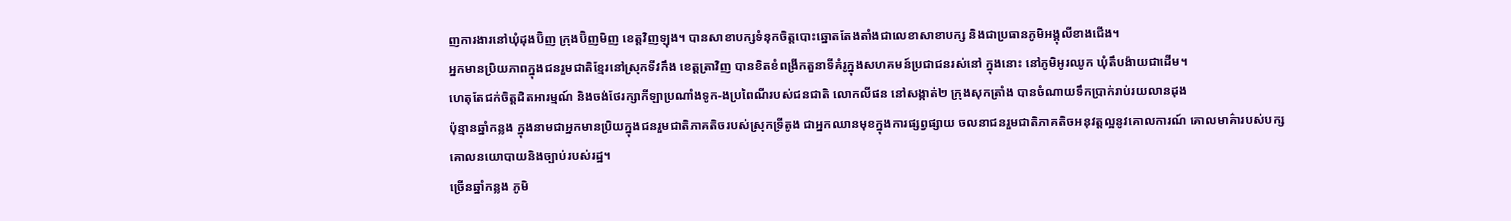ញការងារនៅឃុំដុងប៊ិញ ក្រុងប៊ិញមិញ ខេត្តវិញឡុង។ បានសាខាបក្សទំនុកចិត្តបោះឆ្នោតតែងតាំងជាលេខាសាខាបក្ស និងជាប្រធានភូមិអង្គុលីខាងជើង។
អ្នកមានប្រិយភាពក្នុងជនរួមជាតិខ្មែរនៅស្រុកទីវកឹង ខេត្តត្រាវិញ បានខិតខំពង្រីកតួនាទីគំរូក្នុងសហគមន៍ប្រជាជនរស់នៅ ក្នុងនោះ នៅភូមិអូរឈូក ឃុំតឹបង៉ាយជាដើម។
ហេតុតែជក់ចិត្តដិតអារម្មណ៍ និងចង់ថែរក្សាកីឡាប្រណាំងទូក-ងប្រពៃណីរបស់ជនជាតិ លោកលីផន នៅសង្កាត់២ ក្រុងសុកត្រាំង បានចំណាយទឹកប្រាក់រាប់រយលានដុង
ប៉ុន្មានឆ្នាំកន្លង ក្នុងនាមជាអ្នកមានប្រិយក្នុងជនរួមជាតិភាគតិចរបស់ស្រុកទ្រីតូង ជាអ្នកឈានមុខក្នុងការផ្សព្វផ្សាយ ចលនាជនរួមជាតិភាគតិចអនុវត្តល្អនូវគោលការណ៍ គោលមាគ៌ារបស់បក្ស គោលនយោបាយនិងច្បាប់របស់រដ្ឋ។
ច្រើនឆ្នាំកន្លង ភូមិ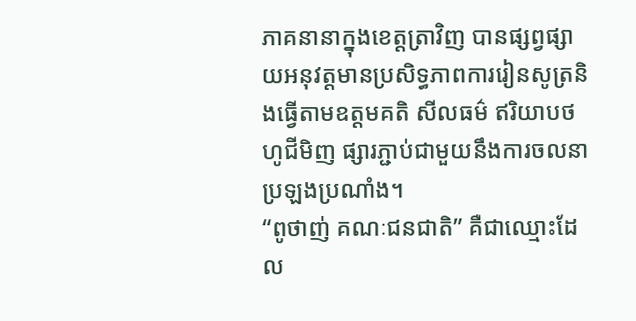ភាគនានាក្នុងខេត្តត្រាវិញ បានផ្សព្វផ្សាយអនុវត្តមានប្រសិទ្ធភាពការរៀនសូត្រនិងធ្វើតាមឧត្តមគតិ សីលធម៌ ឥរិយាបថហូជីមិញ ផ្សារភ្ជាប់ជាមួយនឹងការចលនាប្រឡងប្រណាំង។
“ពូថាញ់ គណៈជនជាតិ” គឺជាឈ្មោះដែល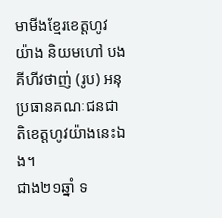មាមីងខ្មែរខេត្តហូវយ៉ាង និយមហៅ បងគីហីវថាញ់ (រូប) អនុប្រធានគណៈជនជាតិខេត្តហូវយ៉ាងនេះឯង។
ជាង២១ឆ្នាំ ទ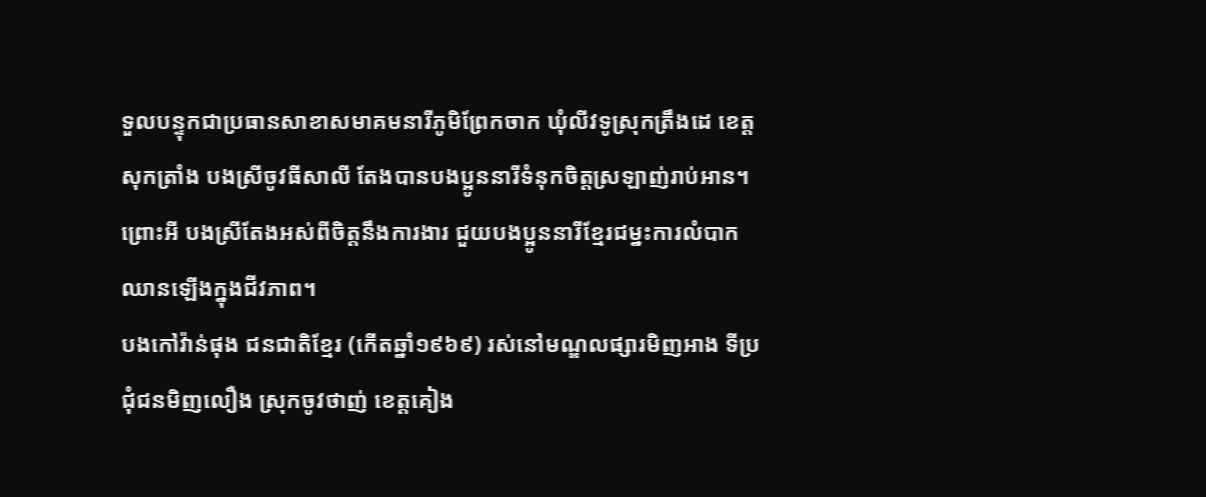ទួលបន្ទុកជាប្រធានសាខាសមាគមនារីភូមិព្រែកចាក ឃុំលីវទូស្រុកត្រឹងដេ ខេត្តសុកត្រាំង បងស្រីចូវធីសាលី តែងបានបងប្អូននារីទំនុកចិត្តស្រឡាញ់រាប់អាន។ ព្រោះអី បងស្រីតែងអស់ពីចិត្តនឹងការងារ ជួយបងប្អូននារីខ្មែរជម្នះការលំបាក ឈានឡើងក្នុងជីវភាព។
បងកៅវ៉ាន់ផុង ជនជាតិខ្មែរ (កើតឆ្នាំ១៩៦៩) រស់នៅមណ្ឌលផ្សារមិញអាង ទីប្រជុំជនមិញលឿង ស្រុកចូវថាញ់ ខេត្តគៀង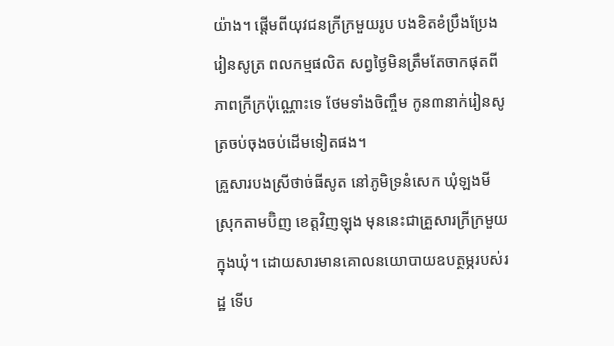យ៉ាង។ ផ្ដើមពីយុវជនក្រីក្រមួយរូប បងខិតខំប្រឹងប្រែងរៀនសូត្រ ពលកម្មផលិត សព្វថ្ងៃមិនត្រឹមតែចាកផុតពីភាពក្រីក្រប៉ុណ្ណោះទេ ថែមទាំងចិញ្ចឹម កូន៣នាក់រៀនសូត្រចប់ចុងចប់ដើមទៀតផង។
គ្រួសារបងស្រីថាច់ធីសូត នៅភូមិទ្រនំសេក ឃុំឡងមី ស្រុកតាមប៊ិញ ខេត្តវិញឡុង មុននេះជាគ្រួសារក្រីក្រមួយក្នុងឃុំ។ ដោយសារមានគោលនយោបាយឧបត្ថម្ភរបស់រដ្ឋ ទើប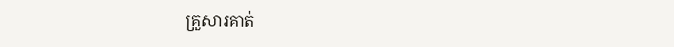គ្រួសារគាត់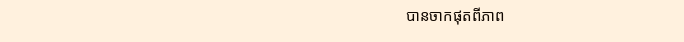បានចាកផុតពីភាព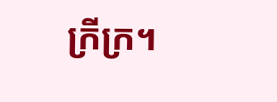ក្រីក្រ។